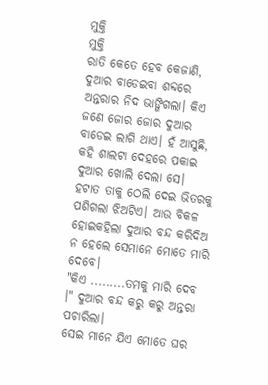ମୁକ୍ତି
ମୁକ୍ତି
ରାତି କେତେ ହେବ କେଜାଣି, ଦୁଆର ବାଡେଇବା ଶବ୍ଦରେ ଅନ୍ତରାର ନିଦ ଭାଙ୍ଗିଗଲା। କିଏ ଜଣେ ଜୋର ଜୋର ଦୁଆର ବାଡେଇ ଲାଗି ଥାଏ। ହଁ ଆସୁଛି, କହି ଶାଲଟା ଦେହରେ ପକାଇ ଦୁଆର ଖୋଲି ଦେଲା ସେ।
ହଟାତ ତାକୁ ଠେଲି ଦେଇ ଭିତରକୁ ପଶିଗଲା ଝିଅଟିଏ। ଆଉ ବିକଳ ହୋଇକହିଲା ଦୁଆର ବନ୍ଦ କରିଦିଅ ନ ହେଲେ ସେମାନେ ମୋତେ ମାରି ଦେବେ।
"କିଏ .........ତମକୁ ମାରି ଦେବ ।" ଦୁଆର ବନ୍ଦ କରୁ କରୁ ଅନ୍ତରା ପଚାରିଲା।
ସେଇ ମାନେ ଯିଏ ମୋତେ ଘର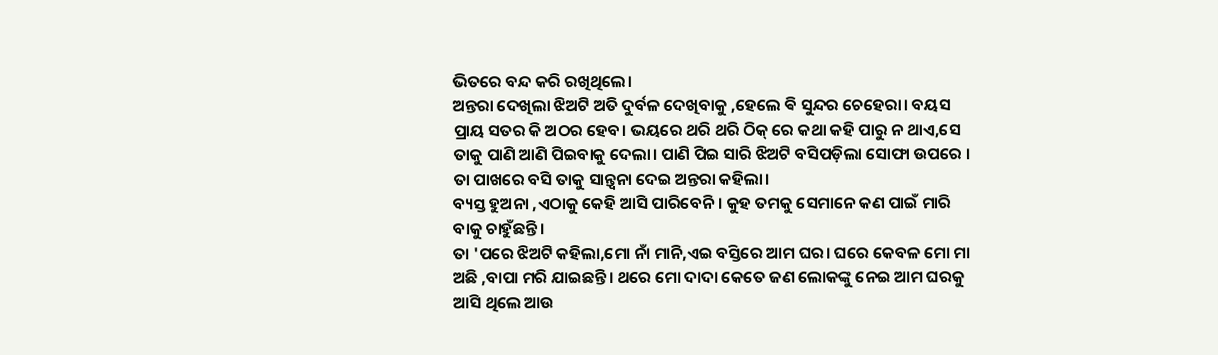ଭିତରେ ବନ୍ଦ କରି ରଖିଥିଲେ।
ଅନ୍ତରା ଦେଖିଲା ଝିଅଟି ଅତି ଦୁର୍ବଳ ଦେଖିବାକୁ ,ହେଲେ ଵି ସୁନ୍ଦର ଚେହେରା। ବୟସ ପ୍ରାୟ ସତର କି ଅଠର ହେବ। ଭୟରେ ଥରି ଥରି ଠିକ୍ ରେ କଥା କହି ପାରୁ ନ ଥାଏ,ସେ ତାକୁ ପାଣି ଆଣି ପିଇବାକୁ ଦେଲା। ପାଣି ପିଇ ସାରି ଝିଅଟି ବସିପଡ଼ିଲା ସୋଫା ଉପରେ । ତା ପାଖରେ ବସି ତାକୁ ସାନ୍ତ୍ୱନା ଦେଇ ଅନ୍ତରା କହିଲା।
ବ୍ୟସ୍ତ ହୁଅନା ,ଏଠାକୁ କେହି ଆସି ପାରିବେନି। କୁହ ତମକୁ ସେମାନେ କଣ ପାଇଁ ମାରି ବାକୁ ଚାହୁଁଛନ୍ତି।
ତା 'ପରେ ଝିଅଟି କହିଲା,ମୋ ନାଁ ମାନି,ଏଇ ବସ୍ତିରେ ଆମ ଘର। ଘରେ କେବଳ ମୋ ମା ଅଛି ,ବାପା ମରି ଯାଇଛନ୍ତି। ଥରେ ମୋ ଦାଦା କେତେ ଜଣ ଲୋକଙ୍କୁ ନେଇ ଆମ ଘରକୁ ଆସି ଥିଲେ ଆଉ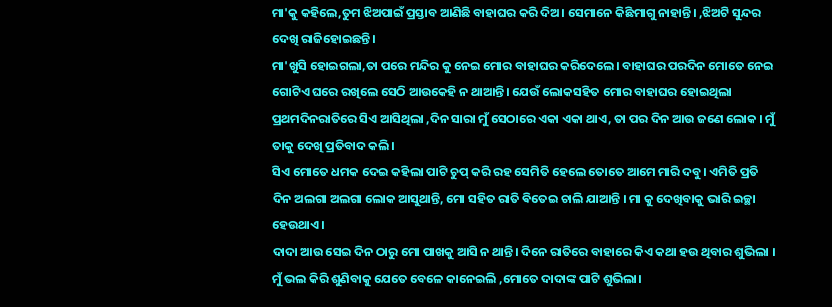ମା'କୁ କହିଲେ,ତୁମ ଝିଅପାଇଁ ପ୍ରସ୍ତାବ ଆଣିଛି ବାହାଘର କରି ଦିଅ। ସେମାନେ କିଛିମାଗୁ ନାହାନ୍ତି। ,ଝିଅଟି ସୁନ୍ଦର ଦେଖି ରାଜିହୋଇଛନ୍ତି।
ମା'ଖୁସି ହୋଇଗଲା,ତା ପରେ ମନ୍ଦିର କୁ ନେଇ ମୋର ବାହାଘର କରିଦେଲେ। ବାହାଘର ପରଦିନ ମୋତେ ନେଇ ଗୋଟିଏ ଘରେ ରଖିଲେ ସେଠି ଆଉକେହି ନ ଥାଆନ୍ତି। ଯେଉଁ ଲୋକସହିତ ମୋର ବାହାଘର ହୋଇଥିଲା ପ୍ରଥମଦିନରାତିରେ ସିଏ ଆସିଥିଲା ,ଦିନ ସାରା ମୁଁ ସେଠାରେ ଏକା ଏକା ଥାଏ, ତା ପର ଦିନ ଆଉ ଜଣେ ଲୋକ । ମୁଁ ତାକୁ ଦେଖି ପ୍ରତିବାଦ କଲି।
ସିଏ ମୋତେ ଧମକ ଦେଇ କହିଲା ପାଟି ଚୁପ୍ କରି ରହ ସେମିତି ହେଲେ ତୋତେ ଆମେ ମାରି ଦବୁ। ଏମିତି ପ୍ରତି ଦିନ ଅଲଗା ଅଲଗା ଲୋକ ଆସୁଥାନ୍ତି, ମୋ ସହିତ ରାତି ଵିତେଇ ଚାଲି ଯାଆନ୍ତି । ମା କୁ ଦେଖିବାକୁ ଭାରି ଇଚ୍ଛା ହେଉଥାଏ।
ଦାଦା ଆଉ ସେଇ ଦିନ ଠାରୁ ମୋ ପାଖକୁ ଆସି ନ ଥାନ୍ତି। ଦିନେ ରାତିରେ ବାହାରେ କିଏ କଥା ହଉ ଥିବାର ଶୁଭିଲା । ମୁଁ ଭଲ କିରି ଶୁଣିବାକୁ ଯେତେ ବେଳେ କାନେଇଲି ,ମୋତେ ଦାଦାଙ୍କ ପାଟି ଶୁଭିଲା।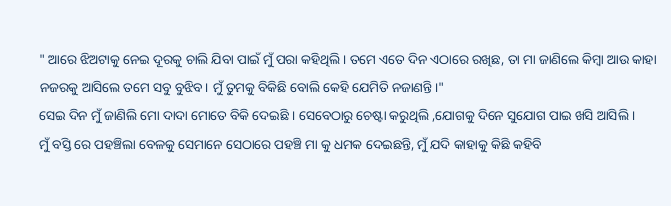" ଆରେ ଝିଅଟାକୁ ନେଇ ଦୂରକୁ ଚାଲି ଯିବା ପାଇଁ ମୁଁ ପରା କହିଥିଲି। ତମେ ଏତେ ଦିନ ଏଠାରେ ରଖିଛ, ତା ମା ଜାଣିଲେ କିମ୍ବା ଆଉ କାହା ନଜରକୁ ଆସିଲେ ତମେ ସବୁ ବୁଝିବ। ମୁଁ ତୁମକୁ ବିକିଛି ବୋଲି କେହି ଯେମିତି ନଜାଣନ୍ତି।"
ସେଇ ଦିନ ମୁଁ ଜାଣିଲି ମୋ ଦାଦା ମୋତେ ବିକି ଦେଇଛି । ସେବେଠାରୁ ଚେଷ୍ଟା କରୁଥିଲି ,ଯୋଗକୁ ଦିନେ ସୁଯୋଗ ପାଇ ଖସି ଆସିଲି ।
ମୁଁ ବସ୍ତି ରେ ପହଞ୍ଚିଲା ବେଳକୁ ସେମାନେ ସେଠାରେ ପହଞ୍ଚି ମା କୁ ଧମକ ଦେଇଛନ୍ତି, ମୁଁ ଯଦି କାହାକୁ କିଛି କହିବି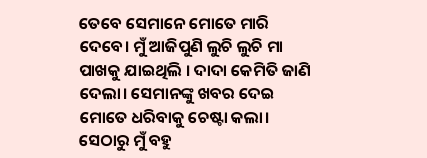ତେବେ ସେମାନେ ମୋତେ ମାରି ଦେବେ। ମୁଁ ଆଜିପୁଣି ଲୁଚି ଲୁଚି ମା ପାଖକୁ ଯାଇଥିଲି । ଦାଦା କେମିତି ଜାଣି ଦେଲା। ସେମାନଙ୍କୁ ଖବର ଦେଇ ମୋତେ ଧରିବାକୁ ଚେଷ୍ଟା କଲା। ସେଠାରୁ ମୁଁ ବହୁ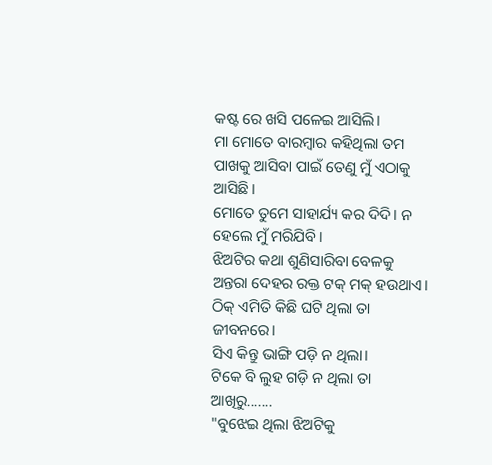କଷ୍ଟ ରେ ଖସି ପଳେଇ ଆସିଲି।
ମା ମୋତେ ବାରମ୍ବାର କହିଥିଲା ତମ ପାଖକୁ ଆସିବା ପାଇଁ ତେଣୁ ମୁଁ ଏଠାକୁ ଆସିଛି।
ମୋତେ ତୁମେ ସାହାର୍ଯ୍ୟ କର ଦିଦି। ନ ହେଲେ ମୁଁ ମରିଯିବି।
ଝିଅଟିର କଥା ଶୁଣିସାରିବା ବେଳକୁ ଅନ୍ତରା ଦେହର ରକ୍ତ ଟକ୍ ମକ୍ ହଉଥାଏ। ଠିକ୍ ଏମିତି କିଛି ଘଟି ଥିଲା ତା ଜୀବନରେ।
ସିଏ କିନ୍ତୁ ଭାଙ୍ଗି ପଡ଼ି ନ ଥିଲା।
ଟିକେ ବି ଲୁହ ଗଡ଼ି ନ ଥିଲା ତା ଆଖିରୁ.......
"ବୁଝେଇ ଥିଲା ଝିଅଟିକୁ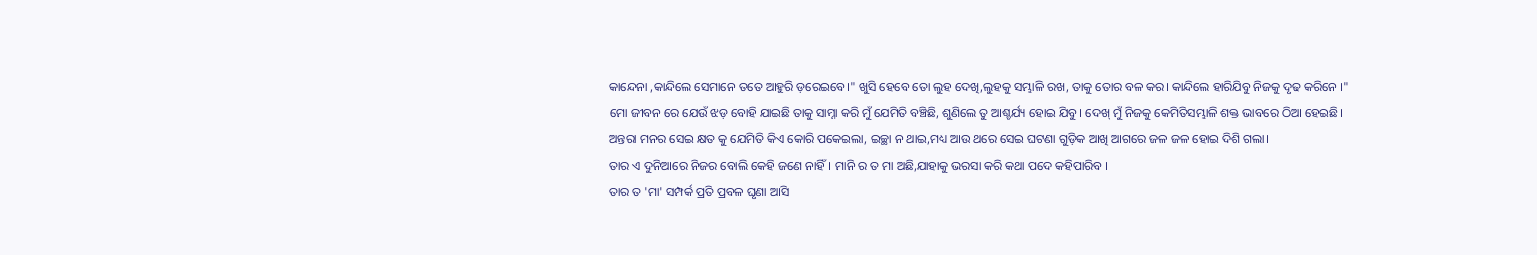କାନ୍ଦେନା ,କାନ୍ଦିଲେ ସେମାନେ ତତେ ଆହୁରି ଡ଼ରେଇବେ।" ଖୁସି ହେବେ ତୋ ଲୁହ ଦେଖି,ଲୁହକୁ ସମ୍ଭାଳି ରଖ, ତାକୁ ତୋର ବଳ କର। କାନ୍ଦିଲେ ହାରିଯିବୁ ନିଜକୁ ଦୃଢ କରିନେ ।"
ମୋ ଜୀବନ ରେ ଯେଉଁ ଝଡ଼ ବୋହି ଯାଇଛି ତାକୁ ସାମ୍ନା କରି ମୁଁ ଯେମିତି ବଞ୍ଚିଛି, ଶୁଣିଲେ ତୁ ଆଶ୍ଚର୍ଯ୍ୟ ହୋଇ ଯିବୁ। ଦେଖ୍ ମୁଁ ନିଜକୁ କେମିତିସମ୍ଭାଳି ଶକ୍ତ ଭାବରେ ଠିଆ ହେଇଛି।
ଅନ୍ତରା ମନର ସେଇ କ୍ଷତ କୁ ଯେମିତି କିଏ କୋରି ପକେଇଲା, ଇଚ୍ଛା ନ ଥାଇ,ମଧ୍ୟ ଆଉ ଥରେ ସେଇ ଘଟଣା ଗୁଡ଼ିକ ଆଖି ଆଗରେ ଜଳ ଜଳ ହୋଇ ଦିଶି ଗଲା।
ତାର ଏ ଦୁନିଆରେ ନିଜର ବୋଲି କେହି ଜଣେ ନାହିଁ। ମାନି ର ତ ମା ଅଛି,ଯାହାକୁ ଭରସା କରି କଥା ପଦେ କହିପାରିବ ।
ତାର ତ 'ମା' ସମ୍ପର୍କ ପ୍ରତି ପ୍ରବଳ ଘୃଣା ଆସି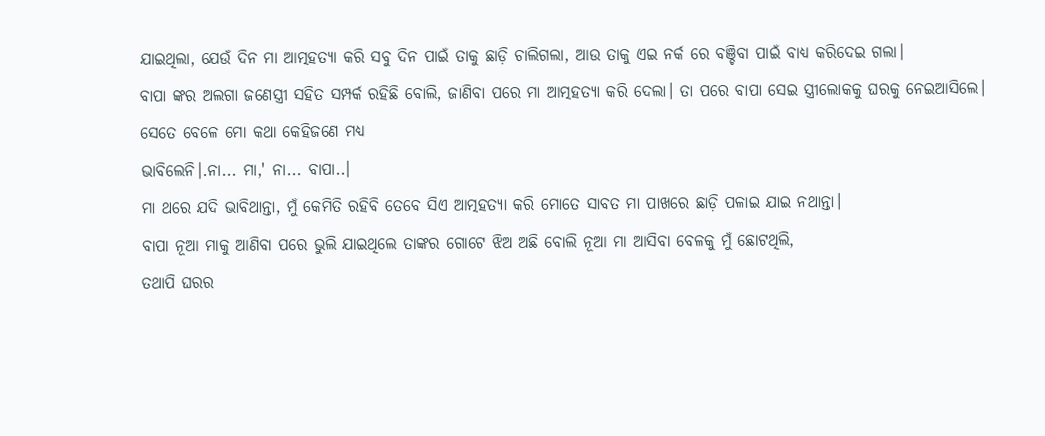ଯାଇଥିଲା, ଯେଉଁ ଦିନ ମା ଆତ୍ମହତ୍ୟା କରି ସବୁ ଦିନ ପାଇଁ ତାକୁ ଛାଡ଼ି ଚାଲିଗଲା, ଆଉ ତାକୁ ଏଇ ନର୍କ ରେ ବଞ୍ଚିବା ପାଇଁ ବାଧ୍ୟ କରିଦେଇ ଗଲା।
ବାପା ଙ୍କର ଅଲଗା ଜଣେସ୍ତ୍ରୀ ସହିତ ସମ୍ପର୍କ ରହିଛି ବୋଲି, ଜାଣିବା ପରେ ମା ଆତ୍ମହତ୍ୟା କରି ଦେଲା। ତା ପରେ ବାପା ସେଇ ସ୍ତ୍ରୀଲୋକକୁ ଘରକୁ ନେଇଆସିଲେ।
ସେତେ ବେଳେ ମୋ କଥା କେହିଜଣେ ମଧ୍ୟ
ଭାବିଲେନି।.ନା... ମା,' ନା... ବାପା..।
ମା ଥରେ ଯଦି ଭାବିଥାନ୍ତା, ମୁଁ କେମିତି ରହିବି ତେବେ ସିଏ ଆତ୍ମହତ୍ୟା କରି ମୋତେ ସାବତ ମା ପାଖରେ ଛାଡ଼ି ପଳାଇ ଯାଇ ନଥାନ୍ତା।
ବାପା ନୂଆ ମାକୁ ଆଣିବା ପରେ ଭୁଲି ଯାଇଥିଲେ ତାଙ୍କର ଗୋଟେ ଝିଅ ଅଛି ବୋଲି ନୂଆ ମା ଆସିବା ବେଳକୁ ମୁଁ ଛୋଟଥିଲି,
ତଥାପି ଘରର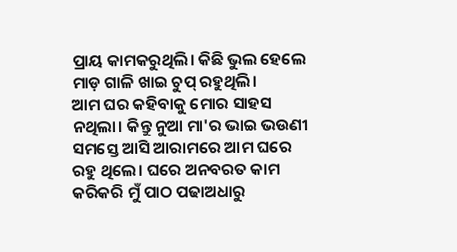ପ୍ରାୟ କାମକରୁଥିଲି। କିଛି ଭୁଲ ହେଲେ ମାଡ଼ ଗାଳି ଖାଇ ଚୁପ୍ ରହୁଥିଲି।
ଆମ ଘର କହିବାକୁ ମୋର ସାହସ ନଥିଲା। କିନ୍ତୁ ନୁଆ ମା'ର ଭାଇ ଭଉଣୀ ସମସ୍ତେ ଆସି ଆରାମରେ ଆମ ଘରେ ରହୁ ଥିଲେ। ଘରେ ଅନବରତ କାମ କରିକରି ମୁଁ ପାଠ ପଢାଅଧାରୁ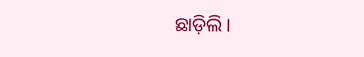ଛାଡ଼ିଲି।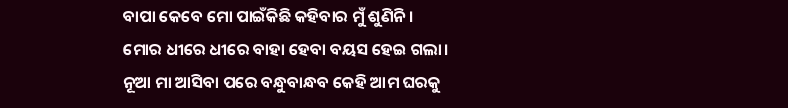ବାପା କେବେ ମୋ ପାଇଁକିଛି କହିବାର ମୁଁ ଶୁଣିନି।
ମୋର ଧୀରେ ଧୀରେ ବାହା ହେବା ବୟସ ହେଇ ଗଲା।
ନୂଆ ମା ଆସିବା ପରେ ବନ୍ଧୁବାନ୍ଧବ କେହି ଆମ ଘରକୁ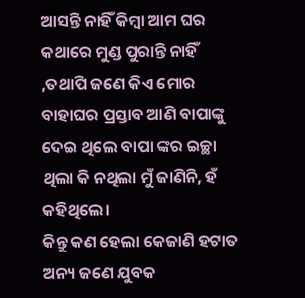ଆସନ୍ତି ନାହିଁ କିମ୍ବା ଆମ ଘର କଥାରେ ମୁଣ୍ଡ ପୁରାନ୍ତି ନାହିଁ ,ତଥାପି ଜଣେ କିଏ ମୋର ବାହାଘର ପ୍ରସ୍ତାବ ଆଣି ବାପାଙ୍କୁ ଦେଇ ଥିଲେ ବାପା ଙ୍କର ଇଚ୍ଛା ଥିଲା କି ନଥିଲା ମୁଁ ଜାଣିନି, ହଁ କହିଥିଲେ।
କିନ୍ତୁ କଣ ହେଲା କେଜାଣି ହଟାତ ଅନ୍ୟ ଜଣେ ଯୁବକ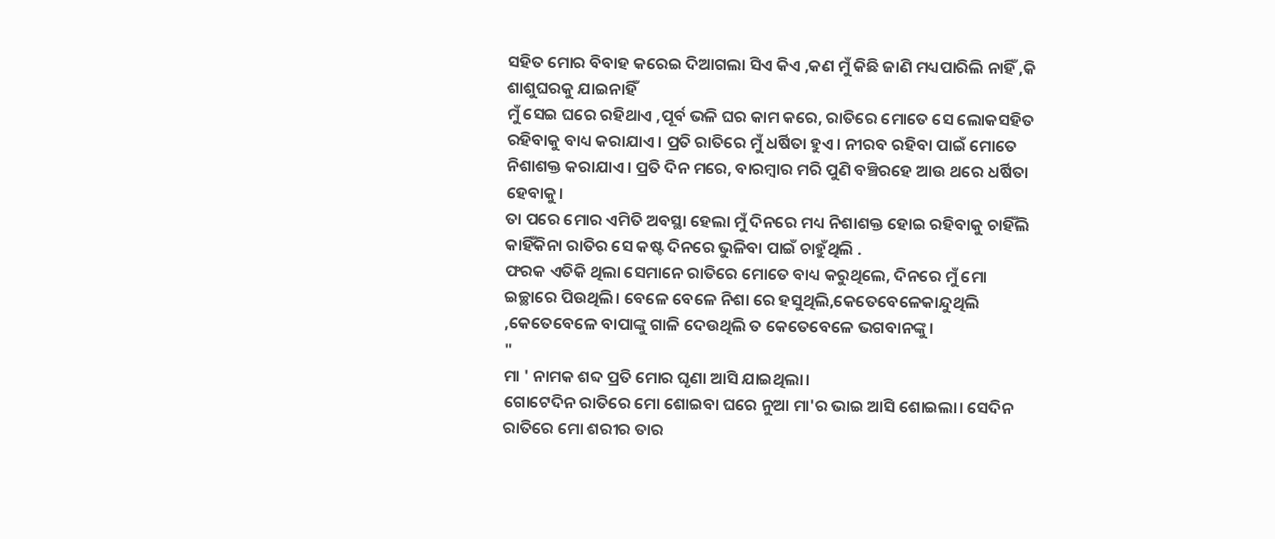ସହିତ ମୋର ବିବାହ କରେଇ ଦିଆଗଲା ସିଏ କିଏ ,କଣ ମୁଁ କିଛି ଜାଣି ମଧ୍ୟପାରିଲି ନାହିଁ ,କି ଶାଶୁଘରକୁ ଯାଇନାହିଁ
ମୁଁ ସେଇ ଘରେ ରହିଥାଏ ,ପୂର୍ବ ଭଳି ଘର କାମ କରେ, ରାତିରେ ମୋତେ ସେ ଲୋକସହିତ ରହିବାକୁ ବାଧ୍ୟ କରାଯାଏ। ପ୍ରତି ରାତିରେ ମୁଁ ଧର୍ଷିତା ହୁଏ। ନୀରବ ରହିବା ପାଇଁ ମୋତେ ନିଶାଶକ୍ତ କରାଯାଏ। ପ୍ରତି ଦିନ ମରେ, ବାରମ୍ବାର ମରି ପୁଣି ବଞ୍ଚିରହେ ଆଉ ଥରେ ଧର୍ଷିତା ହେବାକୁ।
ତା ପରେ ମୋର ଏମିତି ଅବସ୍ଥା ହେଲା ମୁଁ ଦିନରେ ମଧ୍ୟ ନିଶାଶକ୍ତ ହୋଇ ରହିବାକୁ ଚାହିଁଲି
କାହିଁକିନା ରାତିର ସେ କଷ୍ଟ ଦିନରେ ଭୁଳିବା ପାଇଁ ଚାହୁଁଥିଲି .
ଫରକ ଏତିକି ଥିଲା ସେମାନେ ରାତିରେ ମୋତେ ବାଧ୍ୟ କରୁଥିଲେ, ଦିନରେ ମୁଁ ମୋ ଇଚ୍ଛାରେ ପିଉଥିଲି। ବେଳେ ବେଳେ ନିଶା ରେ ହସୁଥିଲି,କେତେବେଳେକାନ୍ଦୁଥିଲି ,କେତେବେଳେ ବାପାଙ୍କୁ ଗାଳି ଦେଉଥିଲି ତ କେତେବେଳେ ଭଗବାନଙ୍କୁ।
"
ମା ' ନାମକ ଶବ୍ଦ ପ୍ରତି ମୋର ଘୃଣା ଆସି ଯାଇଥିଲା।
ଗୋଟେଦିନ ରାତିରେ ମୋ ଶୋଇବା ଘରେ ନୁଆ ମା'ର ଭାଇ ଆସି ଶୋଇଲା। ସେଦିନ ରାତିରେ ମୋ ଶରୀର ତାର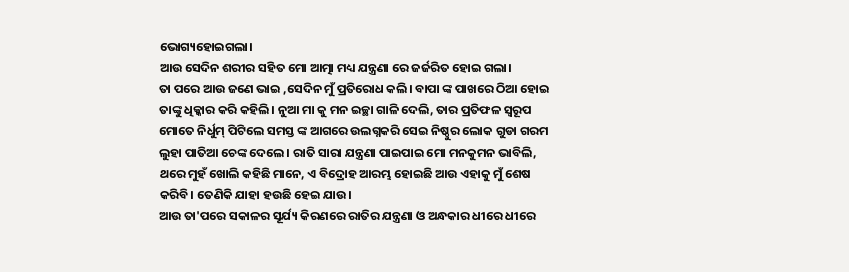ଭୋଗ୍ୟହୋଇଗଲା।
ଆଉ ସେଦିନ ଶରୀର ସହିତ ମୋ ଆତ୍ମା ମଧ୍ୟ ଯନ୍ତ୍ରଣା ରେ ଜର୍ଜରିତ ହୋଇ ଗଲା।
ତା ପରେ ଆଉ ଜଣେ ଭାଇ ,ସେଦିନ ମୁଁ ପ୍ରତିରୋଧ କଲି। ବାପା ଙ୍କ ପାଖରେ ଠିଆ ହୋଇ ତାଙ୍କୁ ଧିକ୍କାର କରି କହିଲି। ନୁଆ ମା କୁ ମନ ଇଚ୍ଛା ଗାଳି ଦେଲି, ତାର ପ୍ରତିଫଳ ସ୍ୱରୂପ ମୋତେ ନିର୍ଧୁମ୍ ପିଟିଲେ ସମସ୍ତ ଙ୍କ ଆଗରେ ଉଲଗ୍ନକରି ସେଇ ନିଷ୍ଠୁର ଲୋକ ଗୁଡା ଗରମ ଲୁହା ପାତିଆ ଚେଙ୍କ ଦେଲେ। ରାତି ସାରା ଯନ୍ତ୍ରଣା ପାଇପାଇ ମୋ ମନକୁମନ ଭାବିଲି, ଥରେ ମୁହଁ ଖୋଲି କହିଛି ମାନେ, ଏ ବିଦ୍ରୋହ ଆରମ୍ଭ ହୋଇଛି ଆଉ ଏହାକୁ ମୁଁ ଶେଷ କରିବି। ତେଣିକି ଯାହା ହଉଛି ହେଇ ଯାଉ।
ଆଉ ତା'ପରେ ସକାଳର ସୂର୍ଯ୍ୟ କିରଣରେ ରାତିର ଯନ୍ତ୍ରଣା ଓ ଅନ୍ଧକାର ଧୀରେ ଧୀରେ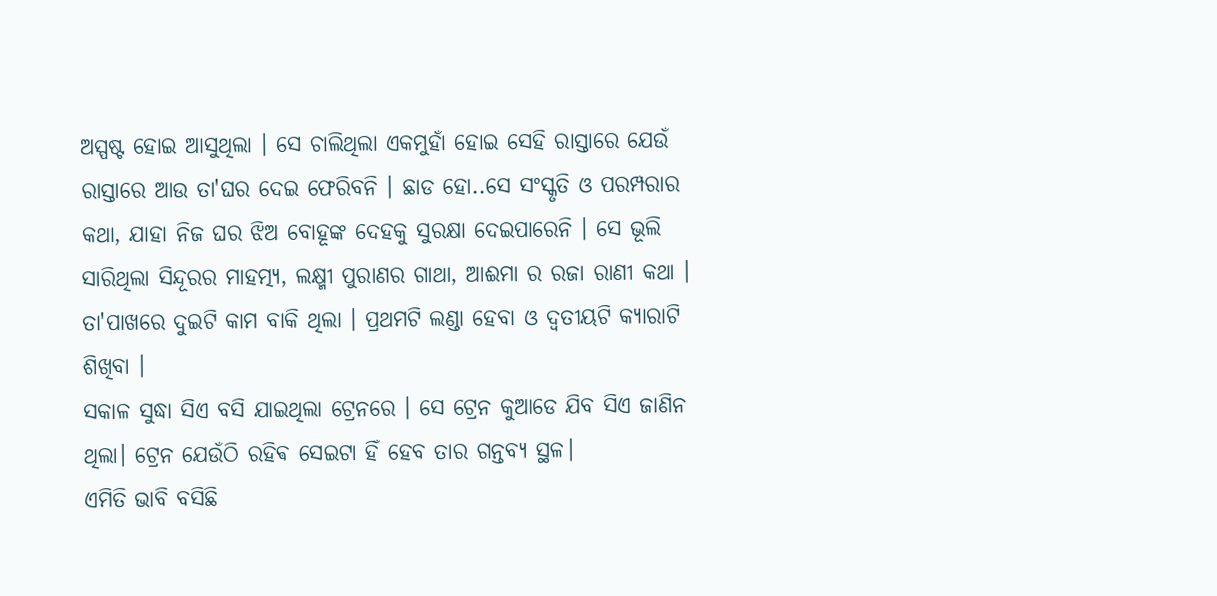ଅସ୍ପଷ୍ଟ ହୋଇ ଆସୁଥିଲା । ସେ ଚାଲିଥିଲା ଏକମୁହାଁ ହୋଇ ସେହି ରାସ୍ତାରେ ଯେଉଁ ରାସ୍ତାରେ ଆଉ ତା'ଘର ଦେଇ ଫେରିବନି । ଛାଡ ହୋ..ସେ ସଂସ୍କୃତି ଓ ପରମ୍ପରାର କଥା, ଯାହା ନିଜ ଘର ଝିଅ ବୋହୂଙ୍କ ଦେହକୁ ସୁରକ୍ଷା ଦେଇପାରେନି । ସେ ଭୂଲି ସାରିଥିଲା ସିନ୍ଦୂରର ମାହତ୍ମ୍ୟ, ଲକ୍ଷ୍ମୀ ପୁରାଣର ଗାଥା, ଆଈମା ର ରଜା ରାଣୀ କଥା । ତା'ପାଖରେ ଦୁଇଟି କାମ ବାକି ଥିଲା । ପ୍ରଥମଟି ଲଣ୍ଡା ହେବା ଓ ଦ୍ୱତୀୟଟି କ୍ୟାରାଟି ଶିଖିବା ।
ସକାଳ ସୁଦ୍ଧା ସିଏ ବସି ଯାଇଥିଲା ଟ୍ରେନରେ । ସେ ଟ୍ରେନ କୁଆଡେ ଯିବ ସିଏ ଜାଣିନ ଥିଲା। ଟ୍ରେନ ଯେଉଁଠି ରହିଵ ସେଇଟା ହିଁ ହେବ ତାର ଗନ୍ତବ୍ୟ ସ୍ଥଳ।
ଏମିତି ଭାବି ବସିଛି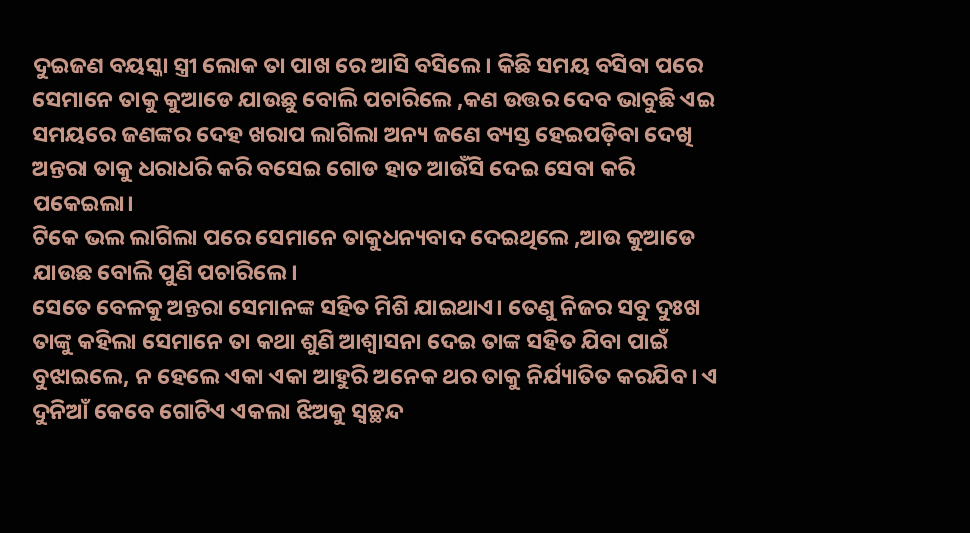ଦୁଇଜଣ ବୟସ୍କା ସ୍ତ୍ରୀ ଲୋକ ତା ପାଖ ରେ ଆସି ବସିଲେ। କିଛି ସମୟ ବସିବା ପରେ ସେମାନେ ତାକୁ କୁଆଡେ ଯାଉଛୁ ବୋଲି ପଚାରିଲେ ,କଣ ଉତ୍ତର ଦେବ ଭାବୁଛି ଏଇ ସମୟରେ ଜଣଙ୍କର ଦେହ ଖରାପ ଲାଗିଲା ଅନ୍ୟ ଜଣେ ବ୍ୟସ୍ତ ହେଇପଡ଼ିବା ଦେଖି ଅନ୍ତରା ତାକୁ ଧରାଧରି କରି ବସେଇ ଗୋଡ ହାତ ଆଉଁସି ଦେଇ ସେବା କରି ପକେଇଲା।
ଟିକେ ଭଲ ଲାଗିଲା ପରେ ସେମାନେ ତାକୁଧନ୍ୟବାଦ ଦେଇଥିଲେ ,ଆଉ କୁଆଡେ ଯାଉଛ ବୋଲି ପୁଣି ପଚାରିଲେ।
ସେତେ ବେଳକୁ ଅନ୍ତରା ସେମାନଙ୍କ ସହିତ ମିଶି ଯାଇଥାଏ। ତେଣୁ ନିଜର ସବୁ ଦୁଃଖ ତାଙ୍କୁ କହିଲା ସେମାନେ ତା କଥା ଶୁଣି ଆଶ୍ୱାସନା ଦେଇ ତାଙ୍କ ସହିତ ଯିବା ପାଇଁ ବୁଝାଇଲେ, ନ ହେଲେ ଏକା ଏକା ଆହୁରି ଅନେକ ଥର ତାକୁ ନିର୍ଯ୍ୟାତିତ କରଯିବ। ଏ ଦୁନିଆଁ କେବେ ଗୋଟିଏ ଏକଲା ଝିଅକୁ ସ୍ୱଚ୍ଛନ୍ଦ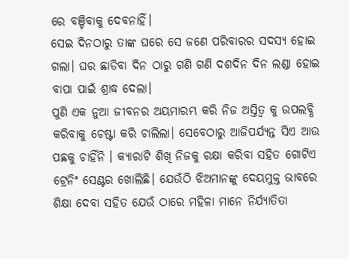ରେ ବଞ୍ଚିବାକୁ ଦେବନାହିଁ।
ସେଇ ଦିନଠାରୁ ତାଙ୍କ ଘରେ ସେ ଜଣେ ପରିବାରର ସଦସ୍ୟ ହୋଇ ଗଲା। ଘର ଛାଡିବା ଦିନ ଠାରୁ ଗଣି ଗଣି ଦଶଦିନ ଦିନ ଲଣ୍ଡା ହୋଇ ବାପା ପାଇଁ ଶ୍ରାଦ୍ଧ ଦେଲା।
ପୁଣି ଏକ ନୁଆ ଜୀବନର ଅୟମାରମ୍ଭ କରି ନିଜ ଅସ୍ତିତ୍ବ କୁ ଉପଲବ୍ଧି କରିବାକୁ ଚେଷ୍ଟା କରି ଚାଲିଲା। ସେବେଠାରୁ ଆଜିପର୍ଯ୍ୟନ୍ତ ସିଏ ଆଉ ପଛକୁ ଚାହିଁନି । କ୍ୟାରାଟି ଶିଖି ନିଜକୁ ରକ୍ଷା କରିବା ସହିତ ଗୋଟିଏ ଟ୍ରେନିଂ ସେଣ୍ଟର ଖୋଲିଛି। ଯେଉଁଠି ଝିଅମାନଙ୍କୁ ଦେୟମୁକ୍ତ ଭାବରେ ଶିକ୍ଷା ଦେବା ସହିତ ଯେଉଁ ଠାରେ ମହିଳା ମାନେ ନିର୍ଯ୍ୟାତିତା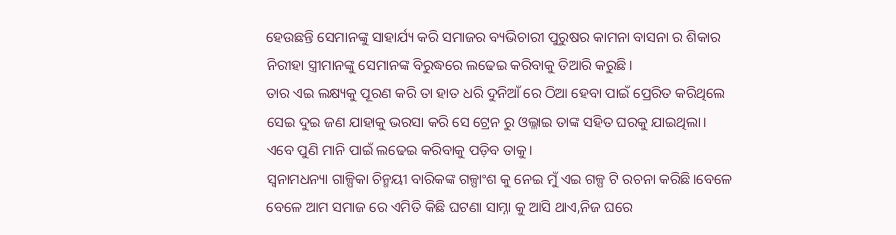ହେଉଛନ୍ତି ସେମାନଙ୍କୁ ସାହାର୍ଯ୍ୟ କରି ସମାଜର ବ୍ୟଭିଚାରୀ ପୁରୁଷର କାମନା ବାସନା ର ଶିକାର ନିରୀହା ସ୍ତ୍ରୀମାନଙ୍କୁ ସେମାନଙ୍କ ବିରୁଦ୍ଧରେ ଲଢେଇ କରିବାକୁ ତିଆରି କରୁଛି।
ତାର ଏଇ ଲକ୍ଷ୍ୟକୁ ପୂରଣ କରି ତା ହାତ ଧରି ଦୁନିଆଁ ରେ ଠିଆ ହେବା ପାଇଁ ପ୍ରେରିତ କରିଥିଲେ ସେଇ ଦୁଇ ଜଣ ଯାହାକୁ ଭରସା କରି ସେ ଟ୍ରେନ ରୁ ଓଲ୍ଳାଇ ତାଙ୍କ ସହିତ ଘରକୁ ଯାଇଥିଲା। ଏବେ ପୁଣି ମାନି ପାଇଁ ଲଢେଇ କରିବାକୁ ପଡ଼ିବ ତାକୁ।
ସ୍ୱନାମଧନ୍ୟା ଗାଳ୍ପିକା ଚିନ୍ମୟୀ ବାରିକଙ୍କ ଗଳ୍ପାଂଶ କୁ ନେଇ ମୁଁ ଏଇ ଗଳ୍ପ ଟି ରଚନା କରିଛି।ବେଳେ ବେଳେ ଆମ ସମାଜ ରେ ଏମିତି କିଛି ଘଟଣା ସାମ୍ନା କୁ ଆସି ଥାଏ,ନିଜ ଘରେ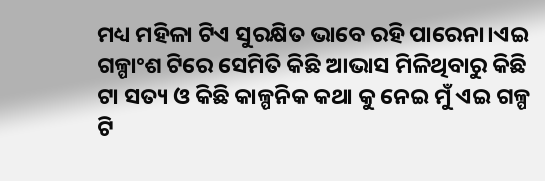ମଧ୍ୟ ମହିଳା ଟିଏ ସୁରକ୍ଷିତ ଭାବେ ରହି ପାରେନା।ଏଇ ଗଳ୍ପାଂଶ ଟିରେ ସେମିତି କିଛି ଆଭାସ ମିଳିଥିବାରୁ କିଛି ଟା ସତ୍ୟ ଓ କିଛି କାଳ୍ପନିକ କଥା କୁ ନେଇ ମୁଁ ଏଇ ଗଳ୍ପ ଟି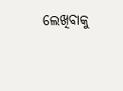ଲେଖିବାକୁ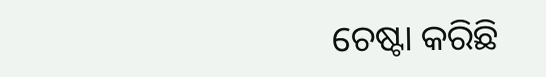ଚେଷ୍ଟା କରିଛି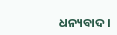ଧନ୍ୟବାଦ।